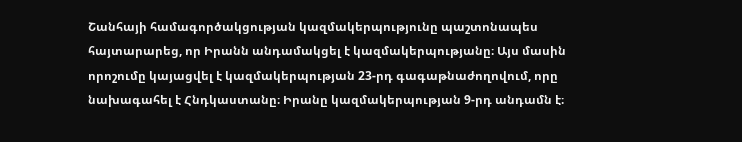Շանհայի համագործակցության կազմակերպությունը պաշտոնապես հայտարարեց, որ Իրանն անդամակցել է կազմակերպությանը։ Այս մասին որոշումը կայացվել է կազմակերպության 23-րդ գագաթնաժողովում, որը նախագահել է Հնդկաստանը։ Իրանը կազմակերպության 9-րդ անդամն է։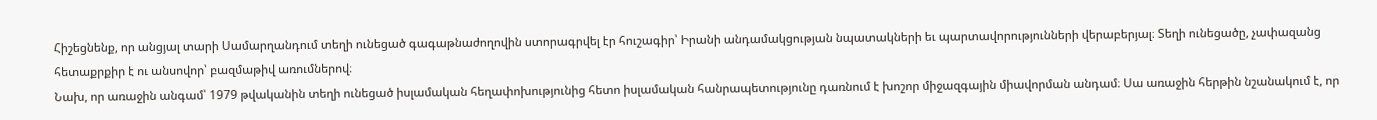Հիշեցնենք, որ անցյալ տարի Սամարղանդում տեղի ունեցած գագաթնաժողովին ստորագրվել էր հուշագիր՝ Իրանի անդամակցության նպատակների եւ պարտավորությունների վերաբերյալ։ Տեղի ունեցածը, չափազանց հետաքրքիր է ու անսովոր՝ բազմաթիվ առումներով։
Նախ, որ առաջին անգամ՝ 1979 թվականին տեղի ունեցած իսլամական հեղափոխությունից հետո իսլամական հանրապետությունը դառնում է խոշոր միջազգային միավորման անդամ։ Սա առաջին հերթին նշանակում է, որ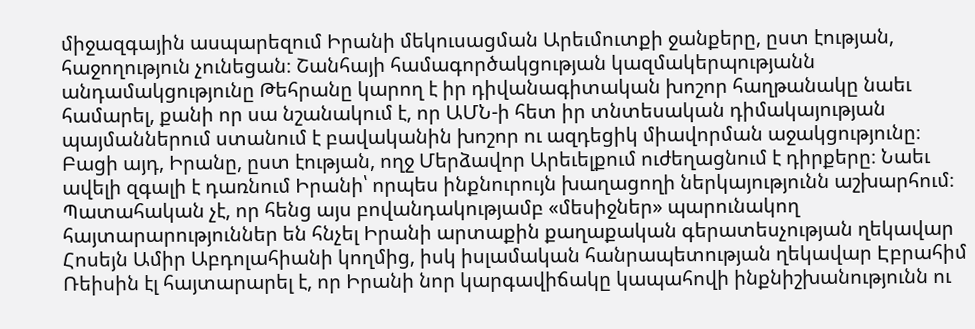միջազգային ասպարեզում Իրանի մեկուսացման Արեւմուտքի ջանքերը, ըստ էության, հաջողություն չունեցան։ Շանհայի համագործակցության կազմակերպությանն անդամակցությունը Թեհրանը կարող է իր դիվանագիտական խոշոր հաղթանակը նաեւ համարել, քանի որ սա նշանակում է, որ ԱՄՆ-ի հետ իր տնտեսական դիմակայության պայմաններում ստանում է բավականին խոշոր ու ազդեցիկ միավորման աջակցությունը։
Բացի այդ, Իրանը, ըստ էության, ողջ Մերձավոր Արեւելքում ուժեղացնում է դիրքերը։ Նաեւ ավելի զգալի է դառնում Իրանի՝ որպես ինքնուրույն խաղացողի ներկայությունն աշխարհում։ Պատահական չէ, որ հենց այս բովանդակությամբ «մեսիջներ» պարունակող հայտարարություններ են հնչել Իրանի արտաքին քաղաքական գերատեսչության ղեկավար Հոսեյն Ամիր Աբդոլահիանի կողմից, իսկ իսլամական հանրապետության ղեկավար Էբրահիմ Ռեիսին էլ հայտարարել է, որ Իրանի նոր կարգավիճակը կապահովի ինքնիշխանությունն ու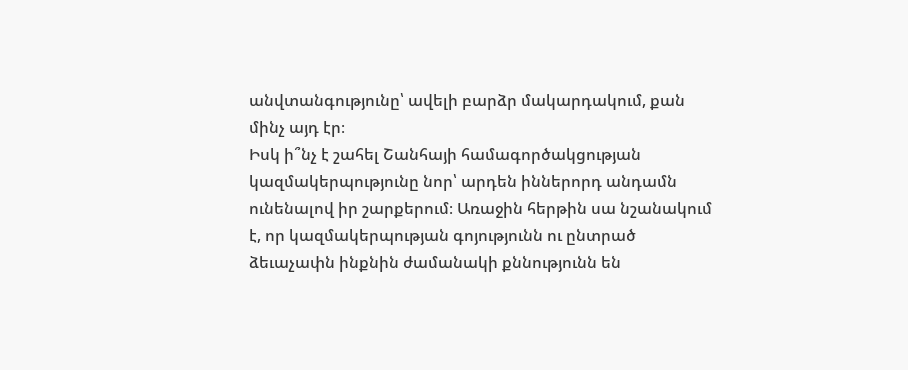անվտանգությունը՝ ավելի բարձր մակարդակում, քան մինչ այդ էր։
Իսկ ի՞նչ է շահել Շանհայի համագործակցության կազմակերպությունը նոր՝ արդեն իններորդ անդամն ունենալով իր շարքերում։ Առաջին հերթին սա նշանակում է, որ կազմակերպության գոյությունն ու ընտրած ձեւաչափն ինքնին ժամանակի քննությունն են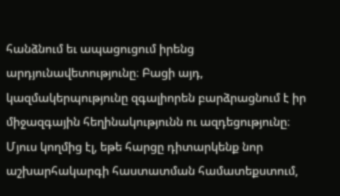հանձնում եւ ապացուցում իրենց արդյունավետությունը։ Բացի այդ, կազմակերպությունը զգալիորեն բարձրացնում է իր միջազգային հեղինակությունն ու ազդեցությունը։ Մյուս կողմից էլ, եթե հարցը դիտարկենք նոր աշխարհակարգի հաստատման համատեքստում,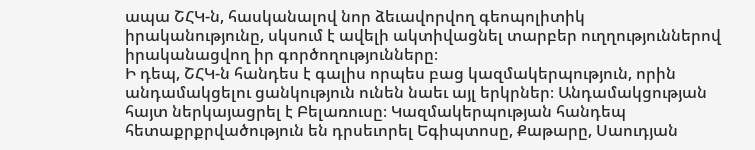ապա ՇՀԿ-ն, հասկանալով նոր ձեւավորվող գեոպոլիտիկ իրականությունը, սկսում է ավելի ակտիվացնել տարբեր ուղղություններով իրականացվող իր գործողությունները։
Ի դեպ, ՇՀԿ-ն հանդես է գալիս որպես բաց կազմակերպություն, որին անդամակցելու ցանկություն ունեն նաեւ այլ երկրներ։ Անդամակցության հայտ ներկայացրել է Բելառուսը։ Կազմակերպության հանդեպ հետաքրքրվածություն են դրսեւորել Եգիպտոսը, Քաթարը, Սաուդյան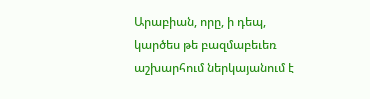Արաբիան, որը, ի դեպ, կարծես թե բազմաբեւեռ աշխարհում ներկայանում է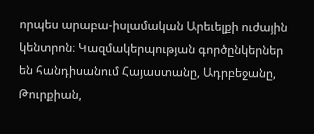որպես արաբա-իսլամական Արեւելքի ուժային կենտրոն։ Կազմակերպության գործընկերներ են հանդիսանում Հայաստանը, Ադրբեջանը, Թուրքիան,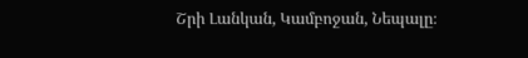Շրի Լանկան, Կամբոջան, Նեպալը։